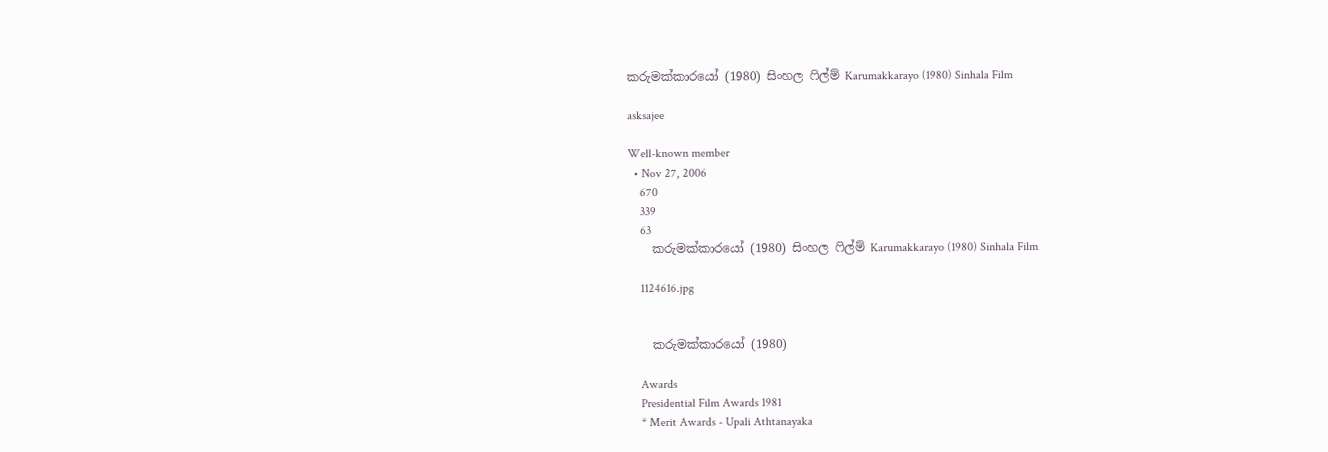කරුමක්කාරයෝ (1980) සිංහල ෆිල්ම් Karumakkarayo (1980) Sinhala Film

asksajee

Well-known member
  • Nov 27, 2006
    670
    339
    63
    කරුමක්කාරයෝ (1980) සිංහල ෆිල්ම් Karumakkarayo (1980) Sinhala Film

    1124616.jpg


    කරුමක්කාරයෝ (1980)

    Awards
    Presidential Film Awards 1981
    * Merit Awards - Upali Athtanayaka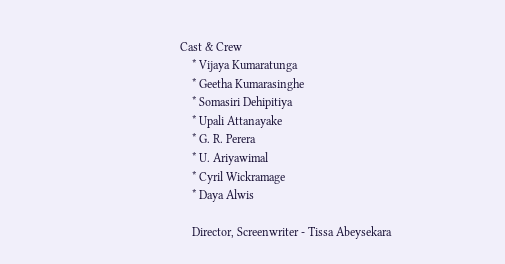Cast & Crew
    * Vijaya Kumaratunga
    * Geetha Kumarasinghe
    * Somasiri Dehipitiya
    * Upali Attanayake
    * G. R. Perera
    * U. Ariyawimal
    * Cyril Wickramage
    * Daya Alwis

    Director, Screenwriter - Tissa Abeysekara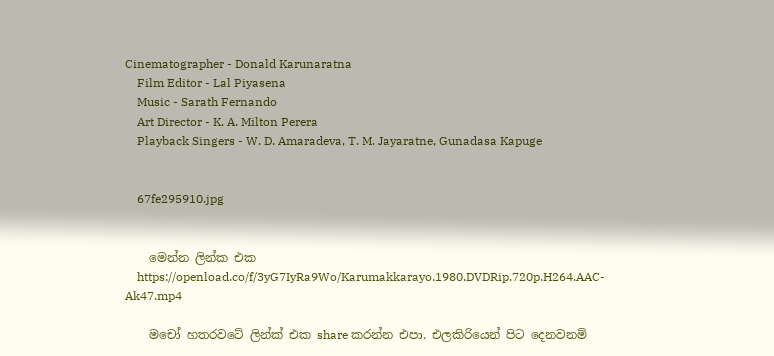Cinematographer - Donald Karunaratna
    Film Editor - Lal Piyasena
    Music - Sarath Fernando
    Art Director - K. A. Milton Perera
    Playback Singers - W. D. Amaradeva, T. M. Jayaratne, Gunadasa Kapuge


    67fe295910.jpg


    මෙන්න ලින්ක එක
    https://openload.co/f/3yG7IyRa9Wo/Karumakkarayo.1980.DVDRip.720p.H264.AAC-Ak47.mp4

    මචෝ හතරවටේ ලින්ක් එක share කරන්න එපා. එලකිරියෙන් පිට දෙනවනම්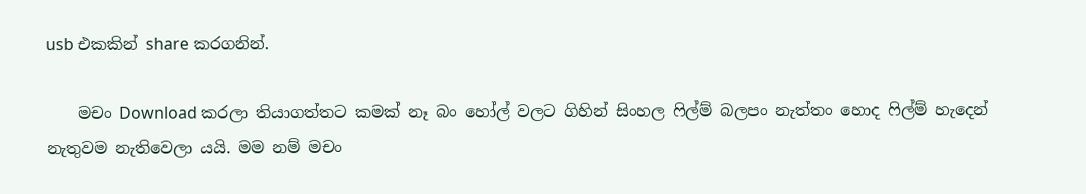usb එකකින් share කරගනින්.

    මචං Download කරලා තියාගත්තට කමක් නෑ බං හෝල් වලට ගිහින් සිංහල ෆිල්ම් බලපං නැත්තං හොද ෆිල්ම් හැදෙන් නැතුවම නැතිවෙලා යයි. මම නම් මචං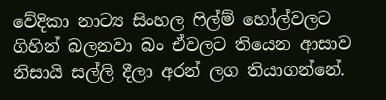වේදිකා නාට්‍ය සිංහල ෆිල්ම් හෝල්වලට ගිහින් බලනවා බං ඒවලට තියෙන ආසාව නිසායි සල්ලි දීලා අරන් ලග තියාගන්නේ.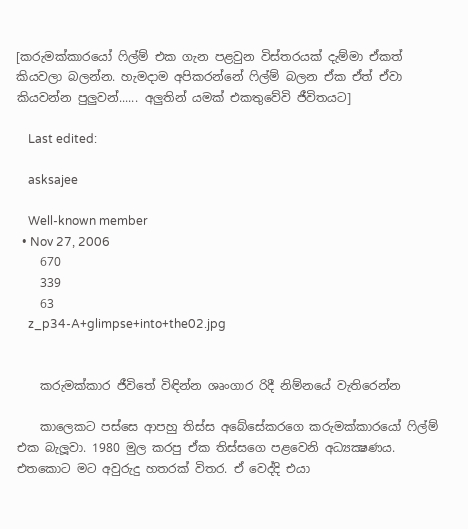[කරුමක්කාරයෝ ෆිල්ම් එක ගැන පළවුන විස්තරයක් දැම්මා ඒකත් කියවලා බලන්න. හැමදාම අපිකරන්නේ ෆිල්ම් බලන ඒක ඒත් ඒවා කියවන්න පුලුවන්...... අලුතින් යමක් එකතුවේවි ජීවිතයට]

    Last edited:

    asksajee

    Well-known member
  • Nov 27, 2006
    670
    339
    63
    z_p34-A+glimpse+into+the02.jpg


    කරුමක්කාර ජීවිතේ විඳින්න ශෘංගාර රිදී නිම්නයේ වැතිරෙන්න

    කාලෙකට පස්සෙ ආපහු තිස්ස අබේසේකරගෙ කරුමක්කාරයෝ ෆිල්ම් එක බැලූවා. 1980 මුල කරපු ඒක තිස්සගෙ පළවෙනි අධ්‍යක්‍ෂණය. එතකොට මට අවුරුදු හතරක් විතර. ඒ වෙද්දි එයා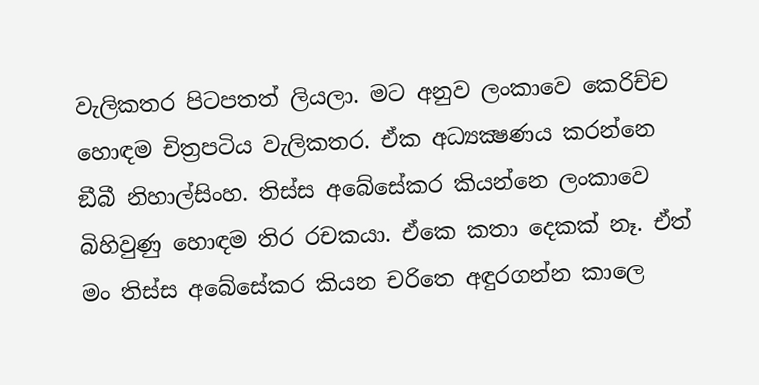වැලිකතර පිටපතත් ලියලා. මට අනුව ලංකාවෙ කෙරිච්ච හොඳම චිත්‍රපටිය වැලිකතර. ඒක අධ්‍යක්‍ෂණය කරන්නෙ ඞීබී නිහාල්සිංහ. තිස්ස අබේසේකර කියන්නෙ ලංකාවෙ බිහිවුණු හොඳම තිර රචකයා. ඒකෙ කතා දෙකක් නෑ. ඒත් මං තිස්ස අබේසේකර කියන චරිතෙ අඳුරගන්න කාලෙ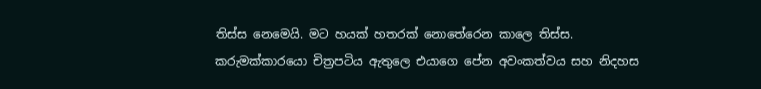තිස්ස නෙමෙයි. මට හයක් හතරක් නොතේරෙන කාලෙ තිස්ස. කරුමක්කාරයො චිත්‍රපටිය ඇතුලෙ එයාගෙ පේන අවංකත්වය සහ නිදහස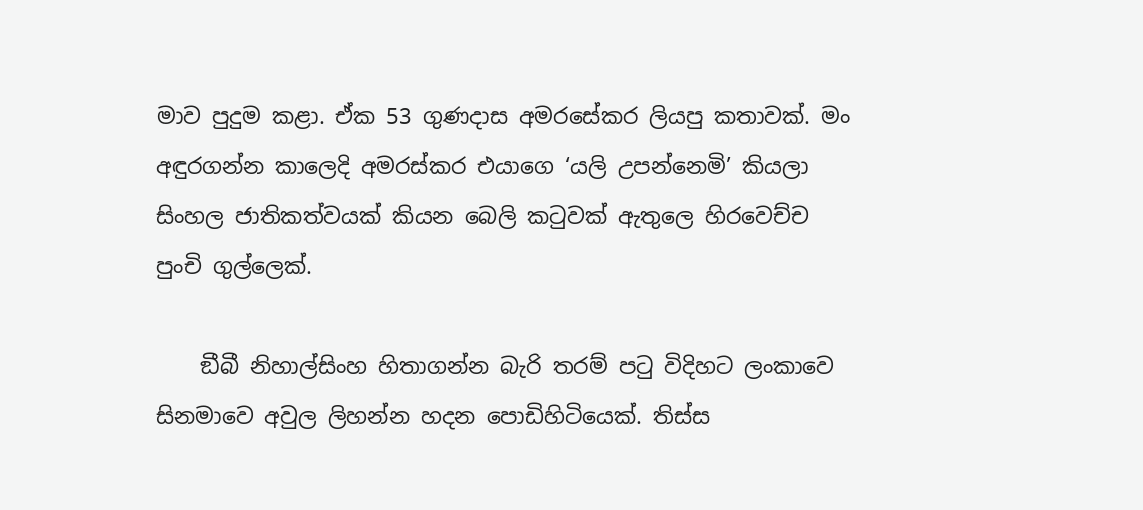මාව පුදුම කළා. ඒක 53 ගුණදාස අමරසේකර ලියපු කතාවක්. මං අඳුරගන්න කාලෙදි අමරස්කර එයාගෙ ‘යලි උපන්නෙමි’ කියලා සිංහල ජාතිකත්වයක් කියන බෙලි කටුවක් ඇතුලෙ හිරවෙච්ච පුංචි ගුල්ලෙක්.

    ඞීබී නිහාල්සිංහ හිතාගන්න බැරි තරම් පටු විදිහට ලංකාවෙ සිනමාවෙ අවුල ලිහන්න හදන පොඩිහිටියෙක්. තිස්ස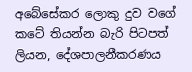අබේසේකර ලොකු දුව වගේ කටේ තියන්න බැරි පිටපත් ලියන, දේශපාලනීකරණය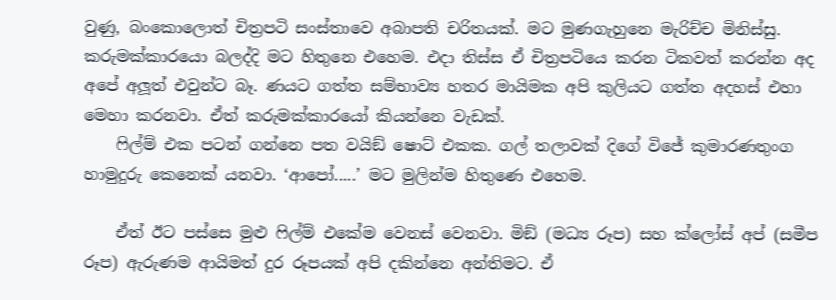වුණු, බංකොලොත් චිත්‍රපටි සංස්තාවෙ අබාපති චරිතයක්. මට මුණගැහුනෙ මැරිච්ච මිනිස්සු. කරුමක්කාරයො බලද්දි මට හිතුනෙ එහෙම. එදා තිස්ස ඒ චිත්‍රපටියෙ කරන ටිකවත් කරන්න අද අපේ අලූත් එවුන්ට බෑ. ණයට ගත්ත සම්භාව්‍ය හතර මායිමක අපි කුලියට ගත්ත අදහස් එහා මෙහා කරනවා. ඒත් කරුමක්කාරයෝ කියන්නෙ වැඩක්.
    ෆිල්ම් එක පටන් ගන්නෙ පත වයිඞ් ෂොට් එකක. ගල් තලාවක් දිගේ විජේ කුමාරණතුංග හාමුදුරු කෙනෙක් යනවා. ‘ආපෝ.....’ මට මුලින්ම හිතුණෙ එහෙම.

    ඒත් ඊට පස්සෙ මුළු ෆිල්ම් එකේම වෙනස් වෙනවා. මිඞ් (මධ්‍ය රූප) සහ ක්ලෝස් අප් (සමීප රූප) ඇරුණම ආයිමත් දුර රූපයක් අපි දකින්නෙ අන්තිමට. ඒ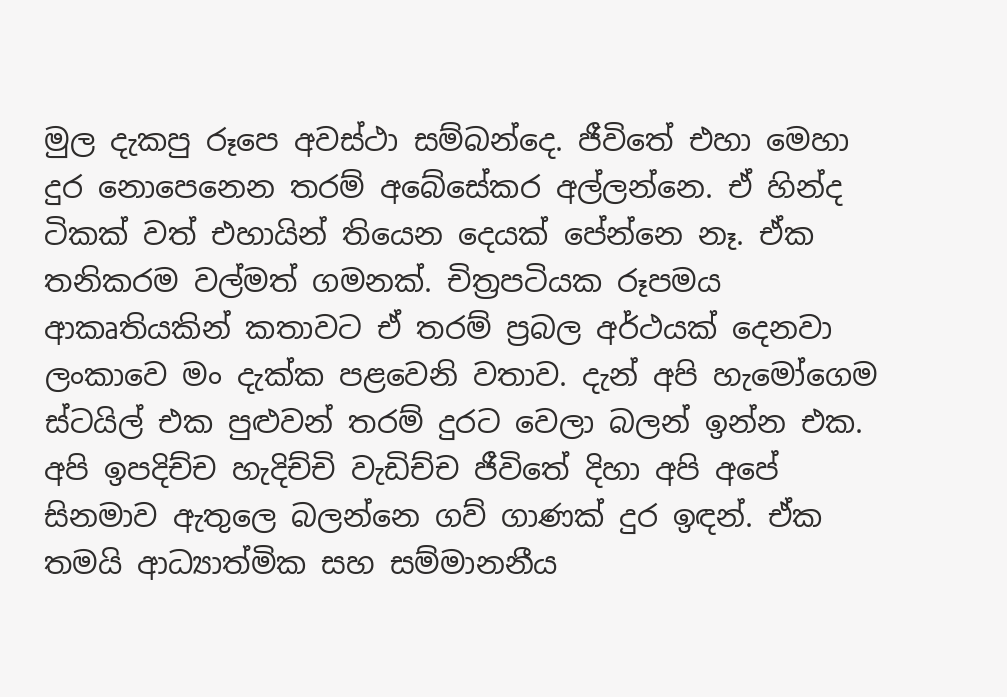මුල දැකපු රූපෙ අවස්ථා සම්බන්දෙ. ජීවිතේ එහා මෙහා දුර නොපෙනෙන තරම් අබේසේකර අල්ලන්නෙ. ඒ හින්ද ටිකක් වත් එහායින් තියෙන දෙයක් පේන්නෙ නෑ. ඒක තනිකරම වල්මත් ගමනක්. චිත්‍රපටියක රූපමය ආකෘතියකින් කතාවට ඒ තරම් ප්‍රබල අර්ථයක් දෙනවා ලංකාවෙ මං දැක්ක පළවෙනි වතාව. දැන් අපි හැමෝගෙම ස්ටයිල් එක පුළුවන් තරම් දුරට වෙලා බලන් ඉන්න එක. අපි ඉපදිච්ච හැදිච්චි වැඩිච්ච ජීවිතේ දිහා අපි අපේ සිනමාව ඇතුලෙ බලන්නෙ ගව් ගාණක් දුර ඉඳන්. ඒක තමයි ආධ්‍යාත්මික සහ සම්මානනීය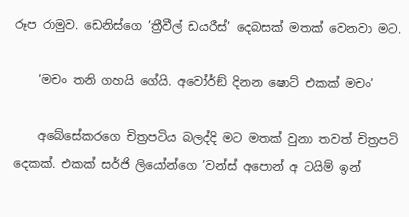රූප රාමුව. ඩෙනිස්ගෙ ’ත්‍රීවීල් ඩයරීස්’ දෙබසක් මතක් වෙනවා මට.

    ‘මචං තනි ගහයි ගේයි. අවෝර්ඞ් දිනන ෂොට් එකක් මචං’

    අබේසේකරගෙ චිත්‍රපටිය බලද්දි මට මතක් වුනා තවත් චිත්‍රපටි දෙකක්. එකක් සර්ජි ලියෝන්ගෙ ’වන්ස් අපොන් අ ටයිම් ඉන්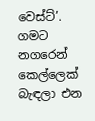වෙස්ට්’. ගමට නගරෙන් කෙල්ලෙක් බැඳලා එන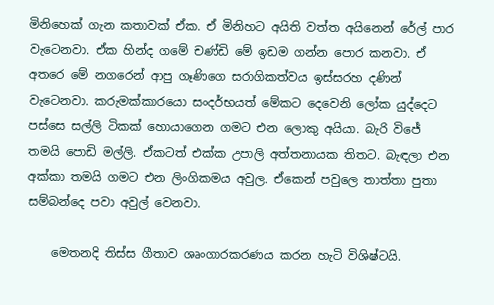මිනිහෙක් ගැන කතාවක් ඒක. ඒ මිනිහට අයිති වත්ත අයිනෙන් රේල් පාර වැටෙනවා. ඒක හින්ද ගමේ චණ්ඩි මේ ඉඩම ගන්න පොර කනවා. ඒ අතරෙ මේ නගරෙන් ආපු ගෑණිගෙ සරාගිකත්වය ඉස්සරහ දණින් වැටෙනවා. කරුමක්කාරයො සංදර්භයත් මේකට දෙවෙනි ලෝක යුද්දෙට පස්සෙ සල්ලි ටිකක් හොයාගෙන ගමට එන ලොකු අයියා. බැරි විජේ තමයි පොඩි මල්ලි. ඒකටත් එක්ක උපාලි අත්තනායක තිතට. බැඳලා එන අක්කා තමයි ගමට එන ලිංගිකමය අවුල. ඒකෙන් පවුලෙ තාත්තා පුතා සම්බන්දෙ පවා අවුල් වෙනවා.

    මෙතනදි තිස්ස ගීතාව ශෘංගාරකරණය කරන හැටි විශිෂ්ටයි.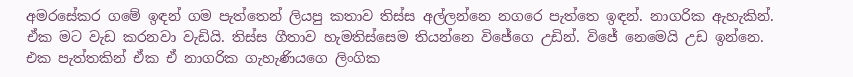අමරසේකර ගමේ ඉඳන් ගම පැත්තෙන් ලියපු කතාව තිස්ස අල්ලන්නෙ නගරෙ පැත්තෙ ඉඳන්. නාගරික ඇහැකින්. ඒක මට වැඩ කරනවා වැඩියි. තිස්ස ගීතාව හැමතිස්සෙම තියන්නෙ විජේගෙ උඩින්. විජේ නෙමෙයි උඩ ඉන්නෙ. එක පැත්තකින් ඒක ඒ නාගරික ගැහැණියගෙ ලිංගික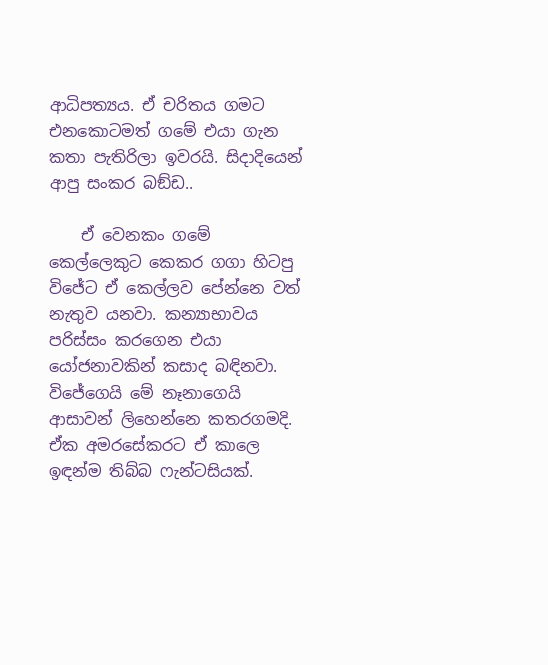ආධිපත්‍යය. ඒ චරිතය ගමට එනකොටමත් ගමේ එයා ගැන කතා පැතිරිලා ඉවරයි. සිදාදියෙන් ආපු සංකර බඞ්ඩ..

    ඒ වෙනකං ගමේ කෙල්ලෙකුට කෙකර ගගා හිටපු විජේට ඒ කෙල්ලව පේන්නෙ වත් නැතුව යනවා. කන්‍යාභාවය පරිස්සං කරගෙන එයා යෝජනාවකින් කසාද බඳිනවා. විජේගෙයි මේ නෑනාගෙයි ආසාවන් ලිහෙන්නෙ කතරගමදි. ඒක අමරසේකරට ඒ කාලෙ ඉඳන්ම තිබ්බ ෆැන්ටසියක්.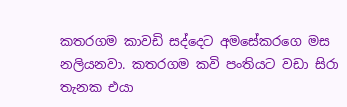කතරගම කාවඩි සද්දෙට අමසේකරගෙ මස නලියනවා. කතරගම කවි පංතියට වඩා සිරා තැනක එයා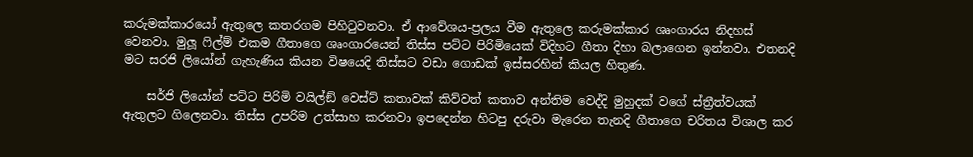කරුමක්කාරයෝ ඇතුලෙ කතරගම පිහිටුවනවා. ඒ ආවේශය-ප්‍රලය වීම ඇතුලෙ කරුමක්කාර ශෘංගාරය නිදහස් වෙනවා. මුලූ ෆිල්ම් එකම ගීතාගෙ ශෘංගාරයෙන් තිස්ස පට්ට පිරිමියෙක් විදිහට ගීතා දිහා බලාගෙන ඉන්නවා. එතනදි මට සරජි ලියෝන් ගැහැණිය කියන විෂයෙදි තිස්සට වඩා ගොඩක් ඉස්සරහින් කියල හිතුණ.

    සර්ජි ලියෝන් පට්ට පිරිමි වයිල්ඞ් වෙස්ට් කතාවක් කිව්වත් කතාව අන්තිම වෙද්දි මුහුදක් වගේ ස්ත්‍රීත්වයක් ඇතුලට ගිලෙනවා. තිස්ස උපරිම උත්සාහ කරනවා ඉපදෙන්න හිටපු දරුවා මැරෙන තැනදි ගීතාගෙ චරිතය විශාල කර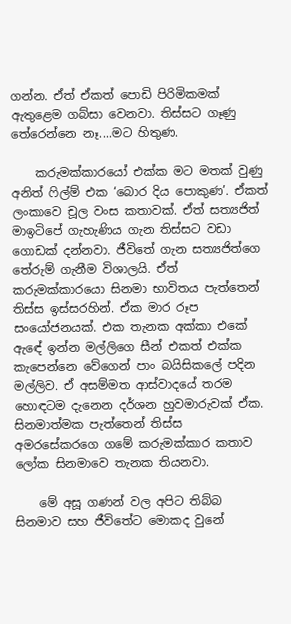ගන්න. ඒත් ඒකත් පොඩි පිරිමිකමක් ඇතුළෙම ගබ්සා වෙනවා. තිස්සට ගෑණු තේරෙන්නෙ නෑ....මට හිතුණ.

    කරුමක්කාරයෝ එක්ක මට මතක් වුණු අනිත් ෆිල්ම් එක ‘බොර දිය පොකුණ’. ඒකත් ලංකාවෙ චූල වංස කතාවක්. ඒත් සත්‍යජිත් මාඉටිපේ ගැහැණිය ගැන තිස්සට වඩා ගොඩක් දන්නවා. ජීවිතේ ගැන සත්‍යජිත්ගෙ තේරුම් ගැනීම විශාලයි. ඒත් කරුමක්කාරයො සිනමා භාවිතය පැත්තෙන් තිස්ස ඉස්සරහින්. ඒක මාර රූප සංයෝජනයක්. එක තැනක අක්කා එකේ ඇඳේ ඉන්න මල්ලිගෙ සීන් එකත් එක්ක කැපෙන්නෙ වේගෙන් පාං බයිසිකලේ පදින මල්ලිව. ඒ අසම්මත ආස්වාදයේ තරම හොඳටම දැනෙන දර්ශන හුවමාරුවක් ඒක. සිනමාත්මක පැත්තෙන් තිස්ස අමරසේකරගෙ ගමේ කරුමක්කාර කතාව ලෝක සිනමාවෙ තැනක තියනවා.

    මේ අසූ ගණන් වල අපිට තිබ්බ සිනමාව සහ ජීවිතේට මොකද වුනේ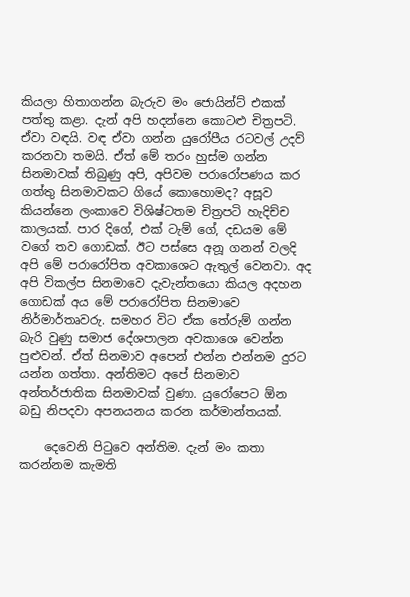කියලා හිතාගන්න බැරුව මං ජොයින්ට් එකක් පත්තු කළා. දැන් අපි හදන්නෙ කොටළු චිත්‍රපටි. ඒවා වඳයි. වඳ ඒවා ගන්න යුරෝපීය රටවල් උදව් කරනවා තමයි. ඒත් මේ තරං හුස්ම ගන්න සිනමාවක් තිබුණු අපි, අපිවම පරාරෝපණය කර ගත්තු සිනමාවකට ගියේ කොහොමද? අසූව කියන්නෙ ලංකාවෙ විශිෂ්ටතම චිත්‍රපටි හැදිච්ච කාලයක්. පාර දිගේ, එක් ටැම් ගේ, දඩයම මේ වගේ තව ගොඩක්. ඊට පස්සෙ අනූ ගනන් වලදි අපි මේ පරාරෝපිත අවකාශෙට ඇතුල් වෙනවා. අද අපි විකල්ප සිනමාවෙ දැවැන්තයො කියල අදහන ගොඩක් අය මේ පරාරෝපිත සිනමාවෙ නිර්මාර්තෘවරු. සමහර විට ඒක තේරුම් ගන්න බැරි වුණු සමාජ දේශපාලන අවකාශෙ වෙන්න පුළුවන්. ඒත් සිනමාව අපෙන් එන්න එන්නම දුරට යන්න ගත්තා. අන්තිමට අපේ සිනමාව අන්තර්ජාතික සිනමාවක් වුණා. යුරෝපෙට ඕන බඩු නිපදවා අපනයනය කරන කර්මාන්තයක්.

    දෙවෙනි පිටුවෙ අන්තිම. දැන් මං කතා කරන්නම කැමති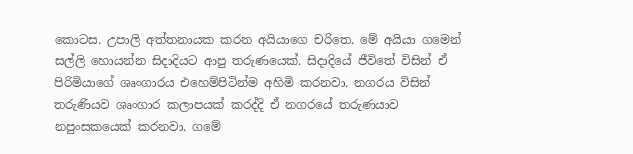කොටස. උපාලි අත්තනායක කරන අයියාගෙ චරිතෙ. මේ අයියා ගමෙන් සල්ලි හොයන්න සිදාදියට ආපු තරුණයෙක්. සිදාදියේ ජීවිතේ විසින් ඒ පිරිමියාගේ ශෘංගාරය එහෙම්පිටින්ම අහිමි කරනවා. නගරය විසින් තරුණියව ශෘංගාර කලාපයක් කරද්දි ඒ නගරයේ තරුණයාව නපුංසකයෙක් කරනවා. ගමේ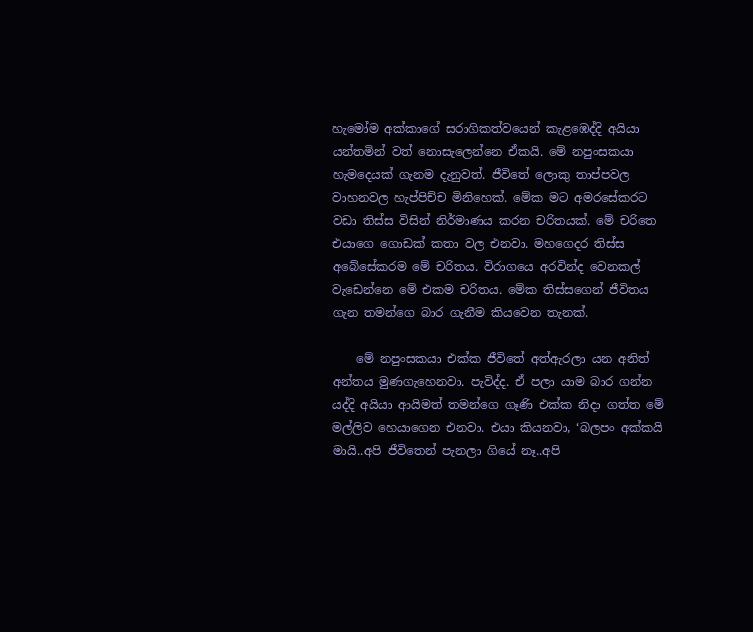හැමෝම අක්කාගේ සරාගිකත්වයෙන් කැළඹෙද්දි අයියා යන්තමින් වත් නොසැලෙන්නෙ ඒකයි. මේ නපුංසකයා හැමදෙයක් ගැනම දැනුවත්. ජීවිතේ ලොකු තාප්පවල වාහනවල හැප්පිච්ච මිනිහෙක්. මේක මට අමරසේකරට වඩා තිස්ස විසින් නිර්මාණය කරන චරිතයක්. මේ චරිතෙ එයාගෙ ගොඩක් කතා වල එනවා. මහගෙදර තිස්ස අබේසේකරම මේ චරිතය. විරාගයෙ අරවින්ද වෙනකල් වැඩෙන්නෙ මේ එකම චරිතය. මේක තිස්සගෙන් ජීවිතය ගැන තමන්ගෙ බාර ගැනීම කියවෙන තැනක්.

    මේ නපුංසකයා එක්ක ජීවිතේ අත්ඇරලා යන අනිත් අන්තය මුණගැහෙනවා. පැවිද්ද. ඒ පලා යාම බාර ගන්න යද්දි අයියා ආයිමත් තමන්ගෙ ගෑණි එක්ක නිදා ගත්ත මේ මල්ලිව හෙයාගෙන එනවා. එයා කියනවා, ‘බලපං අක්කයි මායි..අපි ජීවිතෙන් පැනලා ගියේ නෑ..අපි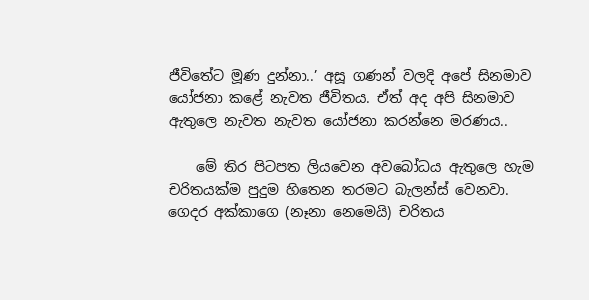ජීවිතේට මූණ දුන්නා..’ අසූ ගණන් වලදි අපේ සිනමාව යෝජනා කළේ නැවත ජීවිතය. ඒත් අද අපි සිනමාව ඇතුලෙ නැවත නැවත යෝජනා කරන්නෙ මරණය..

    මේ තිර පිටපත ලියවෙන අවබෝධය ඇතුලෙ හැම චරිතයක්ම පුදුම හිතෙන තරමට බැලන්ස් වෙනවා. ගෙදර අක්කාගෙ (නෑනා නෙමෙයි) චරිතය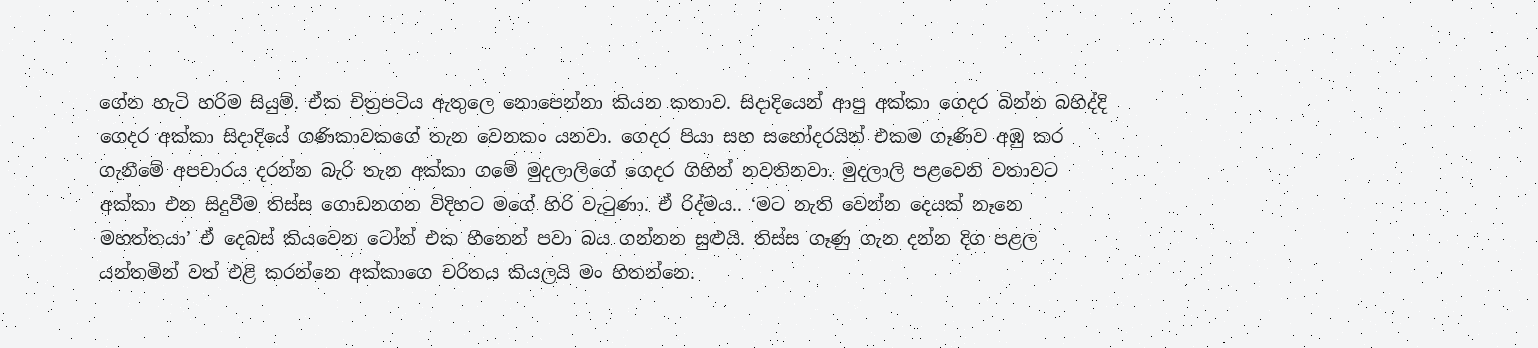ගේන හැටි හරිම සියුම්. ඒක චිත්‍රපටිය ඇතුලෙ නොපෙන්නා කියන කතාව. සිදාදියෙන් ආපු අක්කා ගෙදර බින්න බහිද්දි ගෙදර අක්කා සිදාදියේ ගණිකාවකගේ තැන වෙනකං යනවා. ගෙදර පියා සහ සහෝදරයින් එකම ගෑණිව අඹු කර ගැනීමේ අපචාරය දරන්න බැරි තැන අක්කා ගමේ මුදලාලිගේ ගෙදර ගිහින් නවතිනවා. මුදලාලි පළවෙනි වතාවට අක්කා එන සිදුවීම තිස්ස ගොඩනගන විදිහට මගේ හිරි වැටුණා. ඒ රිද්මය.. ‘මට නැති වෙන්න දෙයක් නෑනෙ මහත්තයා’ ඒ දෙබස් කියවෙන ටෝන් එක හීනෙන් පවා බය ගන්නන සුළුයි. තිස්ස ගෑණු ගැන දන්න දිග පළල යන්තමින් වත් එළි කරන්නෙ අක්කාගෙ චරිතය කියලයි මං හිතන්නෙ.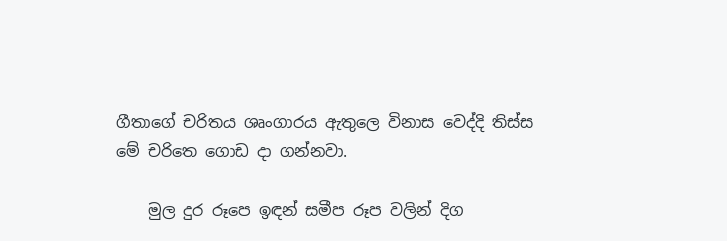ගීතාගේ චරිතය ශෘංගාරය ඇතුලෙ විනාස වෙද්දි තිස්ස මේ චරිතෙ ගොඩ දා ගන්නවා.

    මුල දුර රූපෙ ඉඳන් සමීප රූප වලින් දිග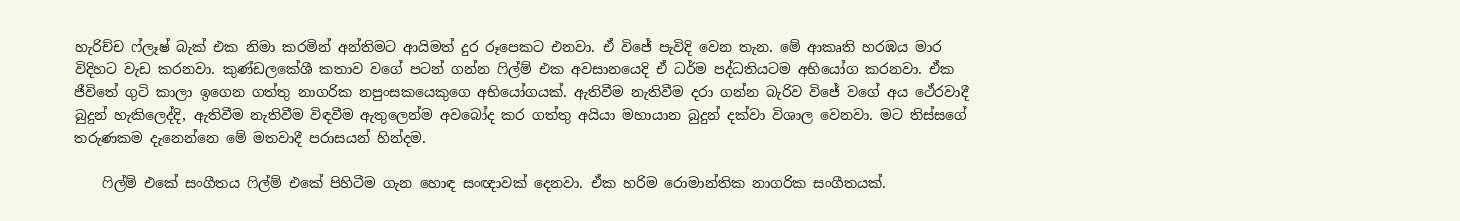හැරිච්ච ෆ්ලෑෂ් බැක් එක නිමා කරමින් අන්තිමට ආයිමත් දුර රූපෙකට එනවා. ඒ විජේ පැවිදි වෙන තැන. මේ ආකෘති හරඹය මාර විදිහට වැඩ කරනවා. කුණ්ඩලකේශී කතාව වගේ පටන් ගන්න ෆිල්ම් එක අවසානයෙදි ඒ ධර්ම පද්ධතියටම අභියෝග කරනවා. ඒක ජීවිතේ ගුටි කාලා ඉගෙන ගත්තු නාගරික නපුංසකයෙකුගෙ අභියෝගයක්. ඇතිවීම නැතිවීම දරා ගන්න බැරිව විජේ වගේ අය ථේරවාදී බුදුන් හැකිලෙද්දි, ඇතිවීම නැතිවීම විඳවීම ඇතුලෙන්ම අවබෝද කර ගත්තු අයියා මහායාන බුදුන් දක්වා විශාල වෙනවා. මට තිස්සගේ තරුණකම දැනෙන්නෙ මේ මතවාදී පරාසයන් හින්දම.

    ෆිල්ම් එකේ සංගීතය ෆිල්ම් එකේ පිහිටීම ගැන හොඳ සංඥාවක් දෙනවා. ඒක හරිම රොමාන්තික නාගරික සංගීතයක්.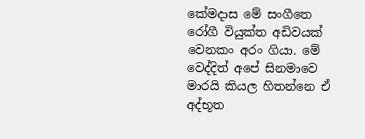කේමදාස මේ සංගීතෙ රෝගී වියුක්ත අඩිවයක් වෙනකං අරං ගියා. මේ වෙද්දිත් අපේ සිනමාවෙ මාරයි කියල හිතන්නෙ ඒ අද්භූත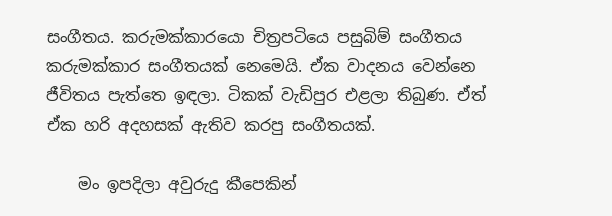සංගීතය. කරුමක්කාරයො චිත්‍රපටියෙ පසුබිම් සංගීතය කරුමක්කාර සංගීතයක් නෙමෙයි. ඒක වාදනය වෙන්නෙ ජීවිතය පැත්තෙ ඉඳලා. ටිකක් වැඩිපුර එළලා තිබුණ. ඒත් ඒක හරි අදහසක් ඇතිව කරපු සංගීතයක්.

    මං ඉපදිලා අවුරුදු කීපෙකින්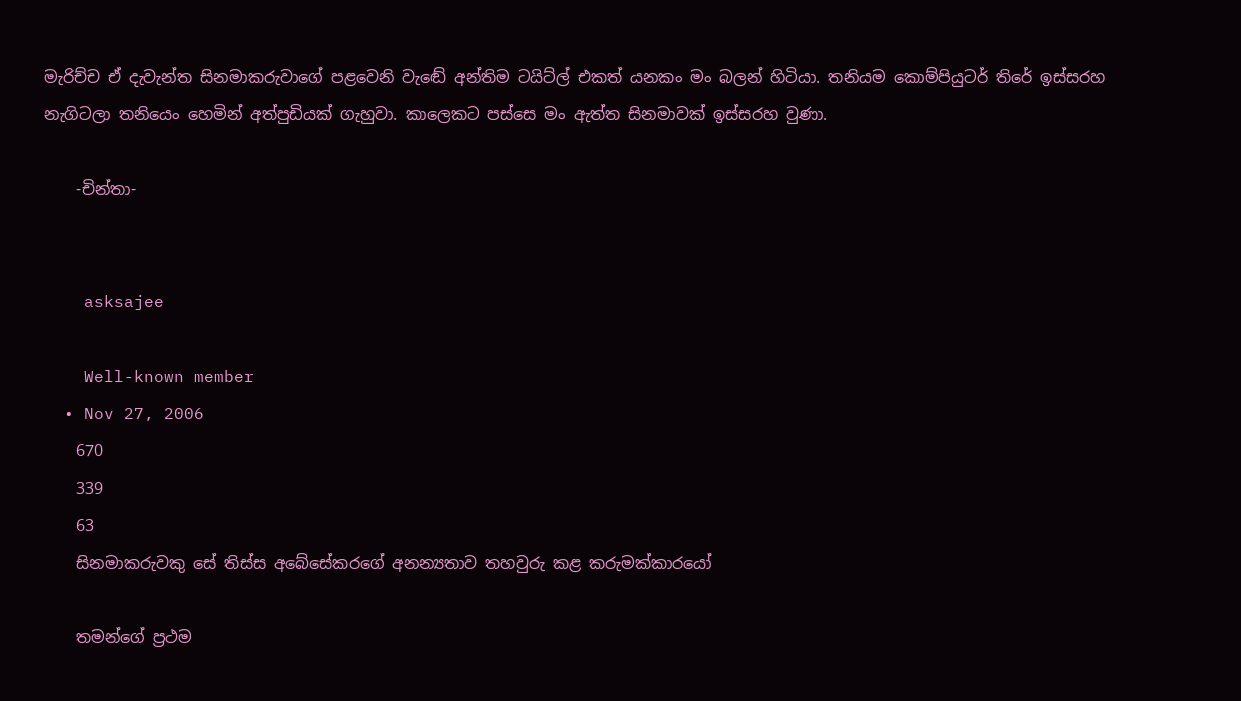මැරිච්ච ඒ දැවැන්ත සිනමාකරුවාගේ පළවෙනි වැඬේ අන්තිම ටයිට්ල් එකත් යනකං මං බලන් හිටියා. තනියම කොම්පියුටර් තිරේ ඉස්සරහ නැගිටලා තනියෙං හෙමින් අත්පුඩියක් ගැහුවා. කාලෙකට පස්සෙ මං ඇත්ත සිනමාවක් ඉස්සරහ වුණා.

    -චින්තා-


    asksajee

    Well-known member
  • Nov 27, 2006
    670
    339
    63
    සිනමාකරුවකු සේ තිස්ස අබේසේකරගේ අනන්‍යතාව තහවුරු කළ කරුමක්කාරයෝ

    තමන්ගේ ප්‍රථම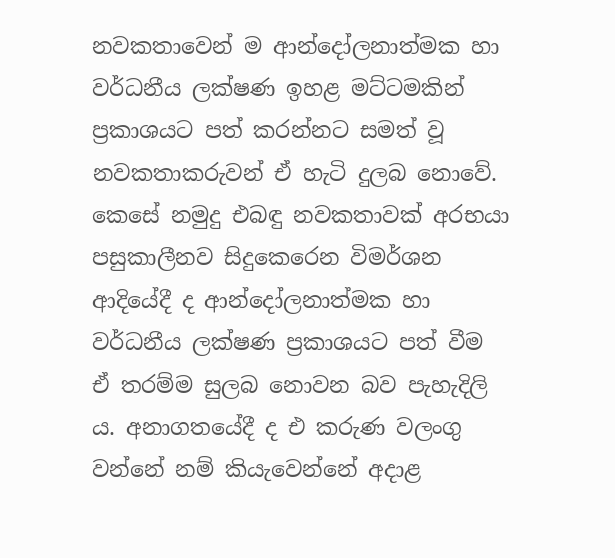නවකතාවෙන් ම ආන්දෝලනාත්මක හා වර්ධනීය ලක්ෂණ ඉහළ මට්ටමකින් ප්‍රකාශයට පත් කරන්නට සමත් වූ නවකතාකරුවන් ඒ හැටි දුලබ නොවේ. කෙසේ නමුදු එබඳු නවකතාවක් අරභයා පසුකාලීනව සිදුකෙරෙන විමර්ශන ආදියේදී ද ආන්දෝලනාත්මක හා වර්ධනීය ලක්ෂණ ප්‍රකාශයට පත් වීම ඒ තරම්ම සුලබ නොවන බව පැහැදිලි ය. අනාගතයේදී ද එ කරුණ වලංගු වන්නේ නම් කියැවෙන්නේ අදාළ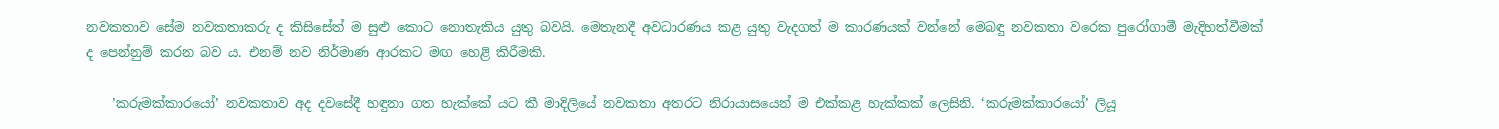නවකතාව සේම නවකතාකරු ද කිසිසේත් ම සුළු කොට නොතැකිය යුතු බවයි. මෙතැනදී අවධාරණය කළ යුතු වැදගත් ම කාරණයක් වන්නේ මෙබඳු නවකතා වරෙක පුරෝගාමී මැදිහත්වීමක් ද පෙන්නුම් කරන බව ය. එනම් නව නිර්මාණ ආරකට මඟ හෙළි කිරීමකි.

    ’කරුමක්කාරයෝ’ නවකතාව අද දවසේදී හඳුනා ගත හැක්කේ යට කී මාදිලියේ නවකතා අතරට නිරායාසයෙන් ම එක්කළ හැක්කක් ලෙසිනි. ‘කරුමක්කාරයෝ’ ලියූ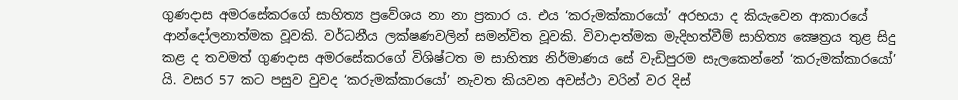ගුණදාස අමරසේකරගේ සාහිත්‍ය ප්‍රවේශය නා නා ප්‍රකාර ය. එය ‘කරුමක්කාරයෝ’ අරභයා ද කියැවෙන ආකාරයේ ආන්දෝලනාත්මක වූවකි. වර්ධනීය ලක්ෂණවලින් සමන්විත වූවකි. විවාදාත්මක මැදිහත්වීම් සාහිත්‍ය ක්‍ෂෙත්‍රය තුළ සිදු කළ ද තවමත් ගුණදාස අමරසේකරගේ විශිෂ්ටත ම සාහිත්‍ය නිර්මාණය සේ වැඩිපුරම සැලකෙන්නේ ‘කරුමක්කාරයෝ’ යි. වසර 57 කට පසුව වුවද ‘කරුමක්කාරයෝ’ නැවත කියවන අවස්ථා වරින් වර දිස්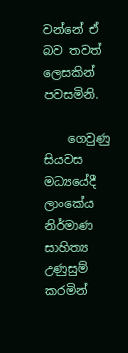වන්නේ ඒ බව තවත් ලෙසකින් පවසමිනි.

    ගෙවුණු සියවස මධ්‍යයේදී ලාංකේය නිර්මාණ සාහිත්‍ය උණුසුම් කරමින්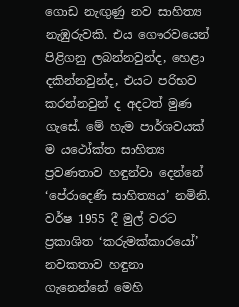ගොඩ නැඟුණු නව සාහිත්‍ය නැඹුරුවකි. එය ගෞරවයෙන් පිළිගනු ලබන්නවුන්ද, හෙළා දකින්නවුන්ද, එයට පරිභව කරන්නවුන් ද අදටත් මුණ ගැසේ. මේ හැම පාර්ශවයක් ම යථෝක්ත සාහිත්‍ය ප්‍රවණතාව හඳුන්වා දෙන්නේ ‘පේරාදෙණි සාහිත්‍යය’ නමිනි. වර්ෂ 1955 දී මුල් වරට ප්‍රකාශිත ‘කරුමක්කාරයෝ’ නවකතාව හඳුනා ගැනෙන්නේ මෙහි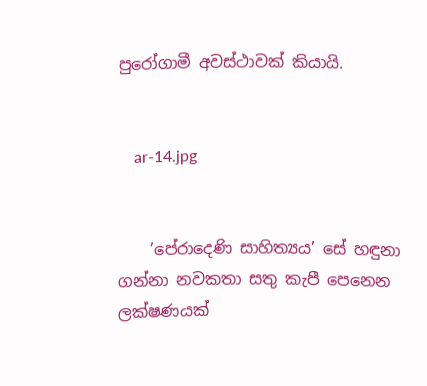පුරෝගාමී අවස්ථාවක් කියායි.


    ar-14.jpg


    ’පේරාදෙණි සාහිත්‍යය’ සේ හඳුනා ගන්නා නවකතා සතු කැපී පෙනෙන ලක්ෂණයක්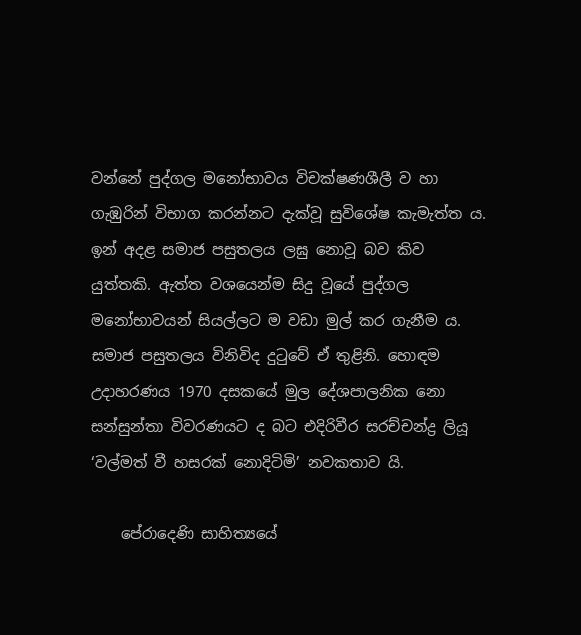වන්නේ පුද්ගල මනෝභාවය විචක්ෂණශීලී ව හා ගැඹුරින් විභාග කරන්නට දැක්වූ සුවිශේෂ කැමැත්ත ය. ඉන් අදළ සමාජ පසුතලය ලඝු නොවූ බව කිව යුත්තකි. ඇත්ත වශයෙන්ම සිදු වූයේ පුද්ගල මනෝභාවයන් සියල්ලට ම වඩා මුල් කර ගැනීම ය. සමාජ පසුතලය විනිවිද දුටුවේ ඒ තුළිනි. හොඳම උදාහරණය 1970 දසකයේ මුල දේශපාලනික නො සන්සුන්තා විවරණයට ද බට එදිරිවීර සරච්චන්ද්‍ර ලියූ ‘වල්මත් වී හසරක් නොදිටිමි’ නවකතාව යි.

    පේරාදෙණි සාහිත්‍යයේ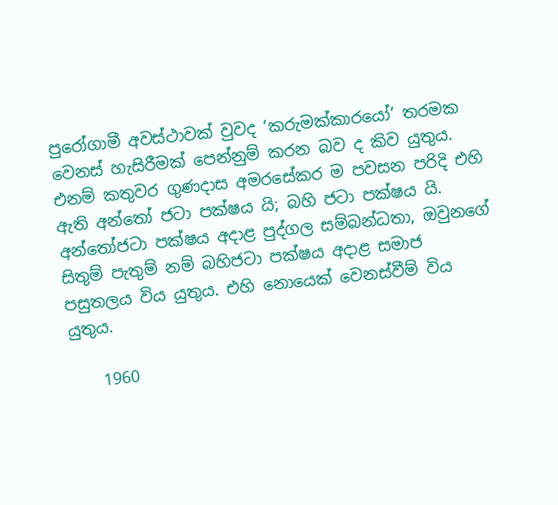පුරෝගාමී අවස්ථාවක් වුවද ‘කරුමක්කාරයෝ’ තරමක වෙනස් හැසිරීමක් පෙන්නුම් කරන බව ද කිව යුතුය. එනම් කතුවර ගුණදාස අමරසේකර ම පවසන පරිදි එහි ඇති අන්තෝ ජටා පක්ෂය යි; බහි ජටා පක්ෂය යි. අන්තෝජටා පක්ෂය අදාළ පුද්ගල සම්බන්ධතා, ඔවුනගේ සිතුම් පැතුම් නම් බහිජටා පක්ෂය අදාළ සමාජ පසුතලය විය යුතුය. එහි නොයෙක් වෙනස්වීම් විය යුතුය.

    1960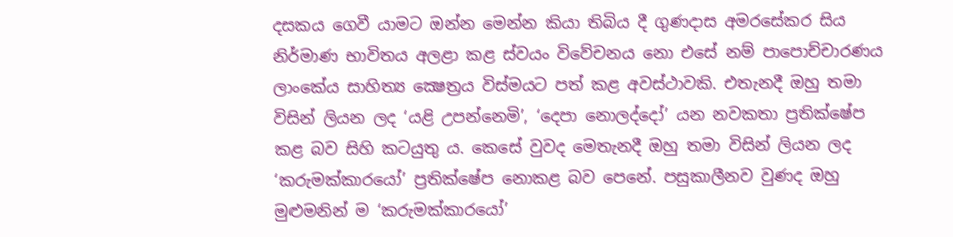දසකය ගෙවී යාමට ඔන්න මෙන්න කියා තිබිය දී ගුණදාස අමරසේකර සිය නිර්මාණ භාවිතය අලළා කළ ස්වයං විවේචනය නො එසේ නම් පාපොච්චාරණය ලාංකේය සාහිත්‍ය ක්‍ෂෙත්‍රය විස්මයට පත් කළ අවස්ථාවකි. එතැනදී ඔහු තමා විසින් ලියන ලද ‘යළි උපන්නෙමි’, ‘දෙපා නොලද්දෝ’ යන නවකතා ප්‍රතික්ෂේප කළ බව සිහි කටයුතු ය. කෙසේ වුවද මෙතැනදී ඔහු තමා විසින් ලියන ලද ‘කරුමක්කාරයෝ’ ප්‍රතික්ෂේප නොකළ බව පෙනේ. පසුකාලීනව වුණද ඔහු මුළුමනින් ම ‘කරුමක්කාරයෝ’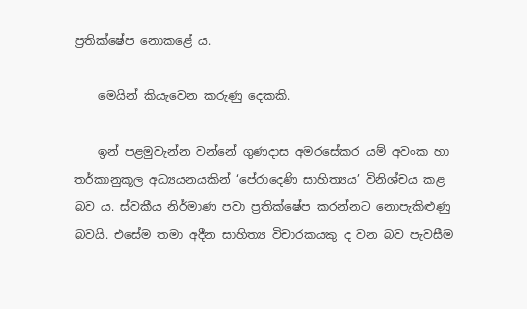ප්‍රතික්ෂේප නොකළේ ය.

    මෙයින් කියැවෙන කරුණු දෙකකි.

    ඉන් පළමුවැන්න වන්නේ ගුණදාස අමරසේකර යම් අවංක හා තර්කානුකූල අධ්‍යයනයකින් ‘පේරාදෙණි සාහිත්‍යය’ විනිශ්චය කළ බව ය. ස්වකීය නිර්මාණ පවා ප්‍රතික්ෂේප කරන්නට නොපැකිළුණු බවයි. එසේම තමා අදීන සාහිත්‍ය විචාරකයකු ද වන බව පැවසීම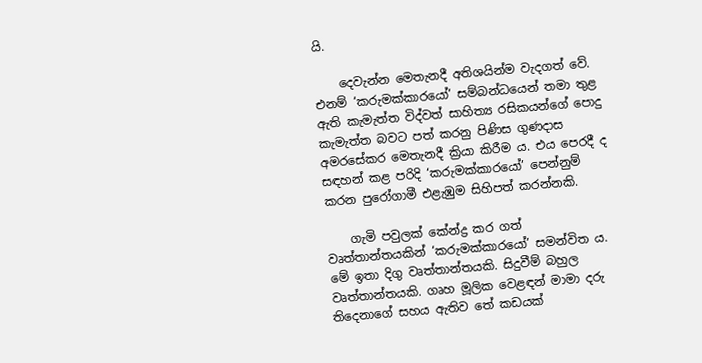යි.

    දෙවැන්න මෙතැනදී අතිශයින්ම වැදගත් වේ. එනම් ‘කරුමක්කාරයෝ’ සම්බන්ධයෙන් තමා තුළ ඇති කැමැත්ත විද්වත් සාහිත්‍ය රසිකයන්ගේ පොදු කැමැත්ත බවට පත් කරනු පිණිස ගුණදාස අමරසේකර මෙතැනදී ක්‍රියා කිරීම ය. එය පෙරදී ද සඳහන් කළ පරිදි ‘කරුමක්කාරයෝ’ පෙන්නුම් කරන පුරෝගාමී එළැඹුම සිහිපත් කරන්නකි.

    ගැමි පවුලක් කේන්ද්‍ර කර ගත් වෘත්තාන්තයකින් ‘කරුමක්කාරයෝ’ සමන්විත ය. මේ ඉතා දිගු වෘත්තාන්තයකි. සිදුවීම් බහුල වෘත්තාන්තයකි. ගෘහ මූලික වෙළඳන් මාමා දරු තිදෙනාගේ සහය ඇතිව තේ කඩයක්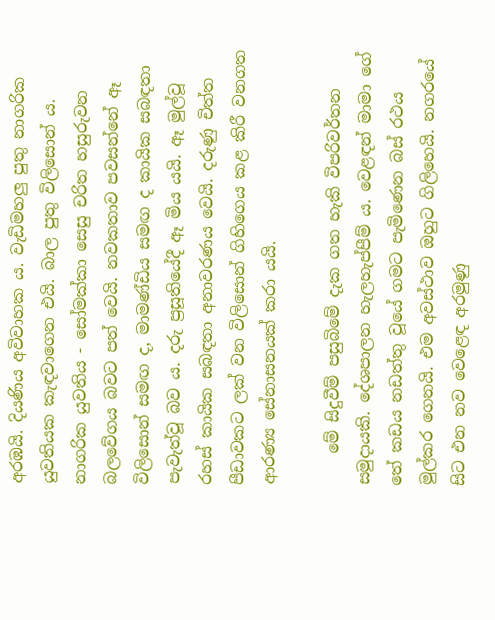අරඹයි. දියණිය අවිවාහක ය. වැඩිමහලු පුතු නාගරික යුවතියක කැඳවාගෙන එයි. බාල පුතු විලිසොන් ය. නාගරික යුවතිය - සෝමක්කා සෙසු චරිත හසුරුවන බලවේගය බවට පත් වෙයි. නවකතාව පවසන්නේ ඈ විලිසොන් සමඟ ද, මාමණ්ඩිය සමඟ ද කායික සබඳතා පැවැත්වූ බව ය. දරු ප්‍රසූතියේදී ඈ මිය යයි. ඈ මුල්වූ රහස් කායික සබඳතා අනාවරණය වෙයි. දරුණු චිත්ත පීඩාවකට ලක් වන විලිසොන් ගිහිගෙය කළ කිරී වනගත ආරණ්‍ය සේනාසනයක් කරා යයි.

    මේ සිදුවීම් පසුබිමේ දැක ගත හැකි විපරිවර්තන සමුදායකි. දේශපාලන හැලහැප්පීම් ය. වෙළඳන් මාමා ගේ තේ කඩය නඩත්තු වූයේ ගමට පැමිණෙන බස් රථය මුල්කර ගෙනයි. එම අවස්ථාව ඔහුට ගිලිහෙයි. නගරයේ සිට එන නව වෙළෙඳ අරමුණු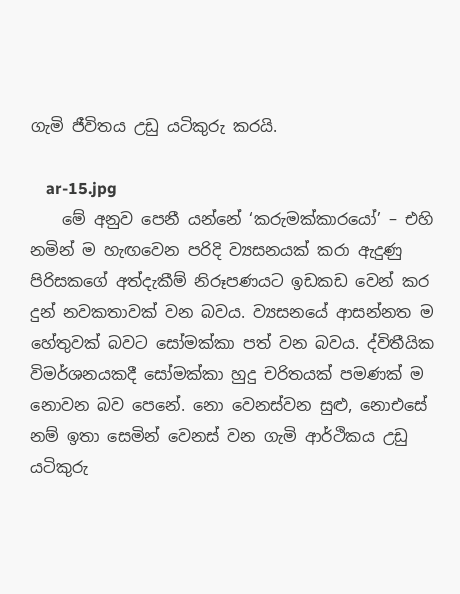ගැමි ජීවිතය උඩු යටිකුරු කරයි.

    ar-15.jpg
    මේ අනුව පෙනී යන්නේ ‘කරුමක්කාරයෝ’ – එහි නමින් ම හැඟවෙන පරිදි ව්‍යසනයක් කරා ඇදුණු පිරිසකගේ අත්දැකීම් නිරූපණයට ඉඩකඩ වෙන් කර දුන් නවකතාවක් වන බවය. ව්‍යසනයේ ආසන්නත ම හේතුවක් බවට සෝමක්කා පත් වන බවය. ද්විතීයික විමර්ශනයකදී සෝමක්කා හුදු චරිතයක් පමණක් ම නොවන බව පෙනේ. නො වෙනස්වන සුළු, නොඑසේ නම් ඉතා සෙමින් වෙනස් වන ගැමි ආර්ථිකය උඩු යටිකුරු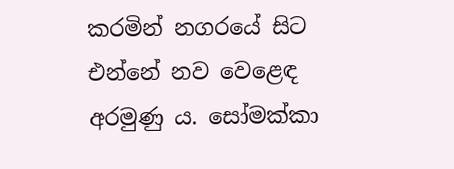කරමින් නගරයේ සිට එන්නේ නව වෙළෙඳ අරමුණු ය. සෝමක්කා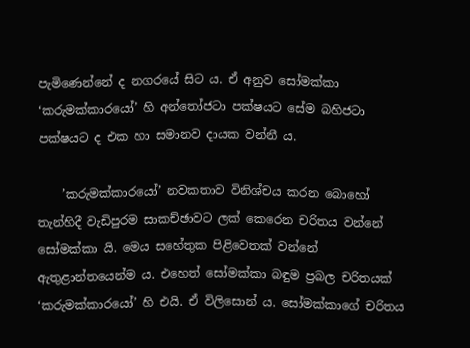පැමිණෙන්නේ ද නගරයේ සිට ය. ඒ අනුව සෝමක්කා ‘කරුමක්කාරයෝ’ හි අන්තෝජටා පක්ෂයට සේම බහිජටා පක්ෂයට ද එක හා සමානව දායක වන්නී ය.

    ’කරුමක්කාරයෝ’ නවකතාව විනිශ්චය කරන බොහෝ තැන්හිදී වැඩිපුරම සාකච්ඡාවට ලක් කෙරෙන චරිතය වන්නේ සෝමක්කා යි. මෙය සහේතුක පිළිවෙතක් වන්නේ ඇතුළාන්තයෙන්ම ය. එහෙත් සෝමක්කා බඳුම ප්‍රබල චරිතයක් ‘කරුමක්කාරයෝ’ හි එයි. ඒ විලිසොන් ය. සෝමක්කාගේ චරිතය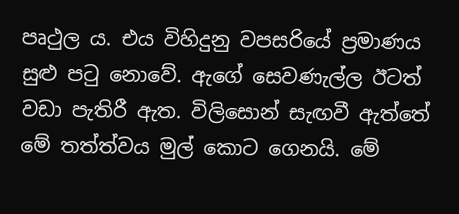පෘථුල ය. එය විහිදුනු වපසරියේ ප්‍රමාණය සුළු පටු නොවේ. ඇගේ සෙවණැල්ල ඊටත් වඩා පැතිරී ඇත. විලිසොන් සැඟවී ඇත්තේ මේ තත්ත්වය මුල් කොට ගෙනයි. මේ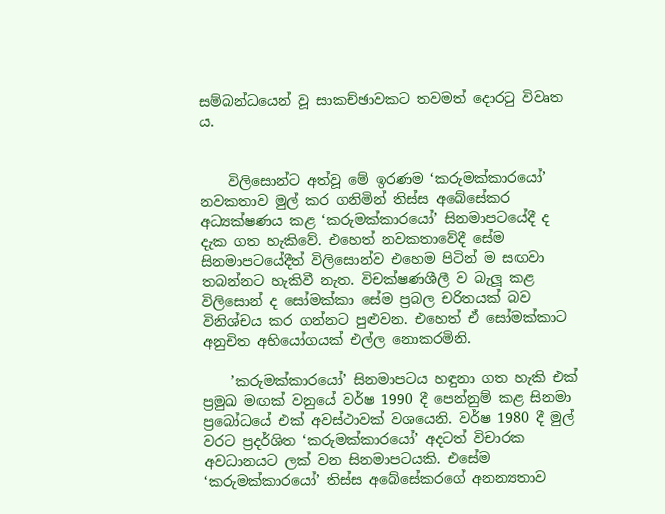සම්බන්ධයෙන් වූ සාකච්ඡාවකට තවමත් දොරටු විවෘත ය.


    විලිසොන්ට අත්වූ මේ ඉරණම ‘කරුමක්කාරයෝ’ නවකතාව මුල් කර ගනිමින් තිස්ස අබේසේකර අධ්‍යක්ෂණය කළ ‘කරුමක්කාරයෝ’ සිනමාපටයේදී ද දැක ගත හැකිවේ. එහෙත් නවකතාවේදී සේම සිනමාපටයේදීත් විලිසොන්ව එහෙම පිටින් ම සඟවා තබන්නට හැකිවී නැත. විචක්ෂණශීලී ව බැලූ කළ විලිසොන් ද සෝමක්කා සේම ප්‍රබල චරිතයක් බව විනිශ්චය කර ගන්නට පුළුවන. එහෙත් ඒ සෝමක්කාට අනුචිත අභියෝගයක් එල්ල නොකරමිනි.

    ’කරුමක්කාරයෝ’ සිනමාපටය හඳුනා ගත හැකි එක් ප්‍රමුඛ මඟක් වනුයේ වර්ෂ 1990 දී පෙන්නුම් කළ සිනමා ප්‍රබෝධයේ එක් අවස්ථාවක් වශයෙනි. වර්ෂ 1980 දී මුල් වරට ප්‍රදර්ශිත ‘කරුමක්කාරයෝ’ අදටත් විචාරක අවධානයට ලක් වන සිනමාපටයකි. එසේම ‘කරුමක්කාරයෝ’ තිස්ස අබේසේකරගේ අනන්‍යතාව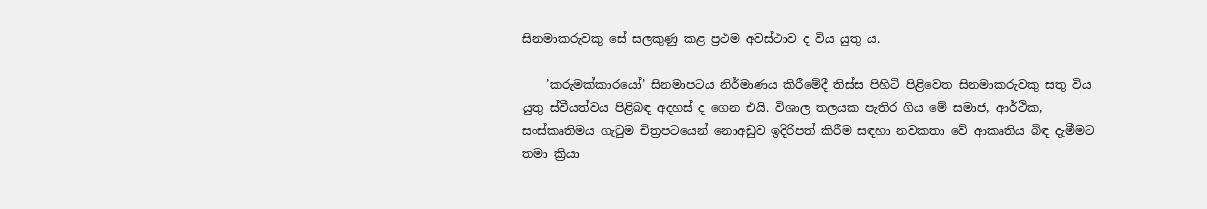සිනමාකරුවකු සේ සලකුණු කළ ප්‍රථම අවස්ථාව ද විය යුතු ය.

    ’කරුමක්කාරයෝ’ සිනමාපටය නිර්මාණය කිරීමේදී තිස්ස පිහිටි පිළිවෙත සිනමාකරුවකු සතු විය යුතු ස්වීයත්වය පිළිබඳ අදහස් ද ගෙන එයි. විශාල තලයක පැතිර ගිය මේ සමාජ, ආර්ථික, සංස්කෘතිමය ගැටුම චිත්‍රපටයෙන් නොඅඩුව ඉදිරිපත් කිරීම සඳහා නවකතා වේ ආකෘතිය බිඳ දැමීමට තමා ක්‍රියා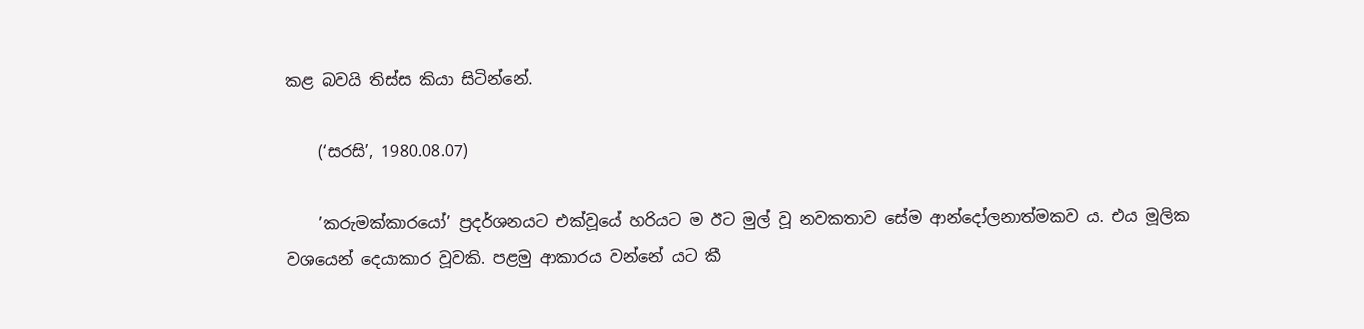කළ බවයි තිස්ස කියා සිටින්නේ.

    (‘සරසි’, 1980.08.07)

    ’කරුමක්කාරයෝ’ ප්‍රදර්ශනයට එක්වූයේ හරියට ම ඊට මුල් වූ නවකතාව සේම ආන්දෝලනාත්මකව ය. එය මූලික වශයෙන් දෙයාකාර වූවකි. පළමු ආකාරය වන්නේ යට කී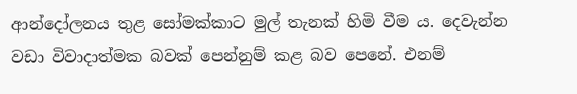ආන්දෝලනය තුළ සෝමක්කාට මුල් තැනක් හිමි වීම ය. දෙවැන්න වඩා විවාදාත්මක බවක් පෙන්නුම් කළ බව පෙනේ. එනම්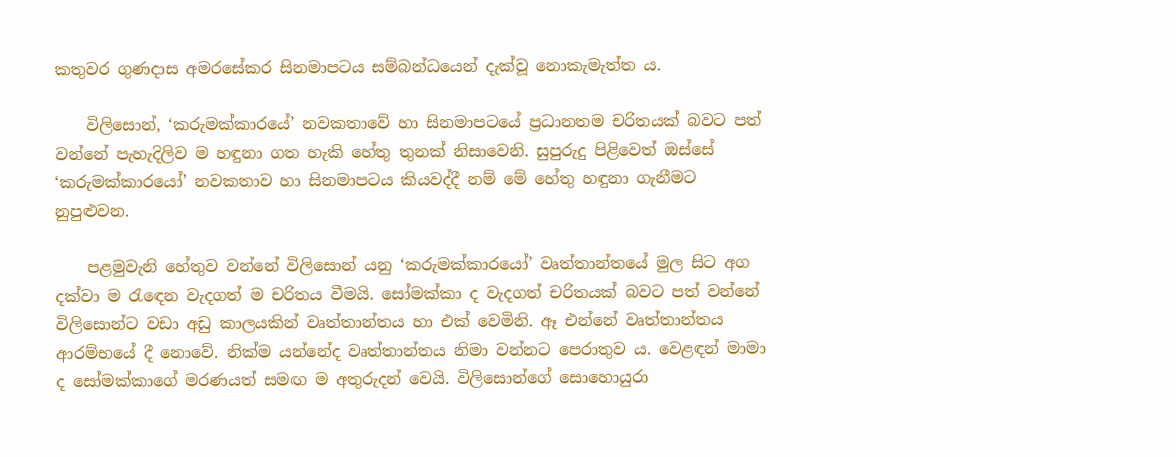කතුවර ගුණදාස අමරසේකර සිනමාපටය සම්බන්ධයෙන් දැක්වූ නොකැමැත්ත ය.

    විලිසොන්, ‘කරුමක්කාරයේ’ නවකතාවේ හා සිනමාපටයේ ප්‍රධානතම චරිතයක් බවට පත් වන්නේ පැහැදිලිව ම හඳුනා ගත හැකි හේතු තුනක් නිසාවෙනි. සුපුරුදු පිළිවෙත් ඔස්සේ ‘කරුමක්කාරයෝ’ නවකතාව හා සිනමාපටය කියවද්දී නම් මේ හේතු හඳුනා ගැනීමට නුපුළුවන.

    පළමුවැනි හේතුව වන්නේ විලිසොන් යනු ‘කරුමක්කාරයෝ’ වෘත්තාන්තයේ මුල සිට අග දක්වා ම රැඳෙන වැදගත් ම චරිතය වීමයි. සෝමක්කා ද වැදගත් චරිතයක් බවට පත් වන්නේ විලිසොන්ට වඩා අඩු කාලයකින් වෘත්තාන්තය හා එක් වෙමිනි. ඈ එන්නේ වෘත්තාන්තය ආරම්භයේ දී නොවේ. නික්ම යන්නේද වෘත්තාන්තය නිමා වන්නට පෙරාතුව ය. වෙළඳන් මාමා ද සෝමක්කාගේ මරණයත් සමඟ ම අතුරුදන් වෙයි. විලිසොන්ගේ සොහොයුරා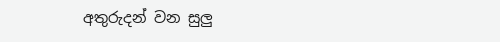අතුරුදන් වන සුලු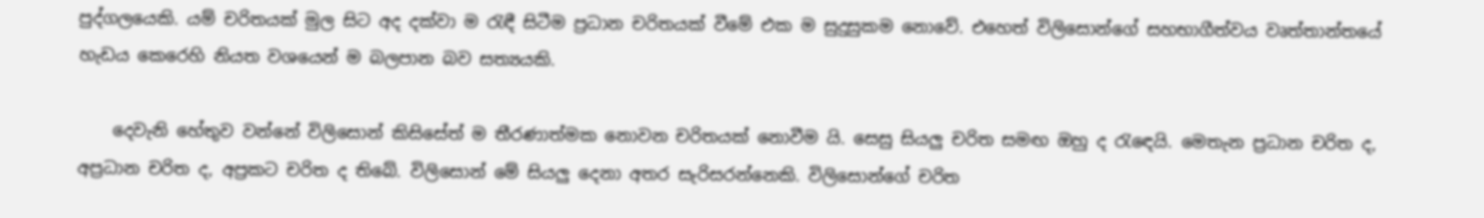පුද්ගලයෙකි. යම් චරිතයක් මුල සිට අද දක්වා ම රැඳී සිටීම ප්‍රධාන චරිතයක් වීමේ එක ම සුදුසුකම නොවේ. එහෙත් විලිසොන්ගේ සහභාගීත්වය වෘත්තාන්තයේ හැඩය කෙරෙහි නියත වශයෙන් ම බලපාන බව සත්‍යයකි.

    දෙවැනි හේතුව වන්නේ විලිසොන් කිසිසේත් ම තීරණාත්මක නොවන චරිතයක් නොවීම යි. සෙසු සියලු චරිත සමඟ ඔහු ද රැඳෙයි. මෙතැන ප්‍රධාන චරිත ද, අප්‍රධාන චරිත ද, අප්‍රකට චරිත ද තිබේ. විලිසොන් මේ සියලු දෙනා අතර සැරිසරන්නෙකි. විලිසොන්ගේ චරිත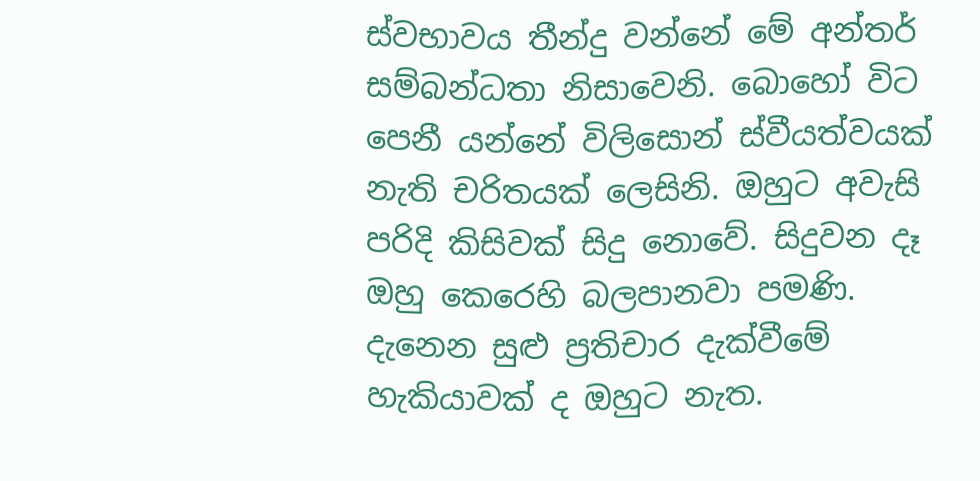ස්වභාවය තීන්දු වන්නේ මේ අන්තර් සම්බන්ධතා නිසාවෙනි. බොහෝ විට පෙනී යන්නේ විලිසොන් ස්වීයත්වයක් නැති චරිතයක් ලෙසිනි. ඔහුට අවැසි පරිදි කිසිවක් සිදු නොවේ. සිදුවන දෑ ඔහු කෙරෙහි බලපානවා පමණි. දැනෙන සුළු ප්‍රතිචාර දැක්වීමේ හැකියාවක් ද ඔහුට නැත.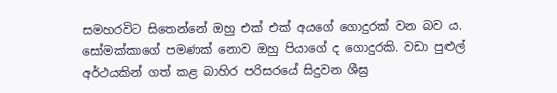සමහරවිට සිතෙන්නේ ඔහු එක් එක් අයගේ ගොදුරක් වන බව ය. සෝමක්කාගේ පමණක් නොව ඔහු පියාගේ ද ගොදුරකි. වඩා පුළුල් අර්ථයකින් ගත් කළ බාහිර පරිසරයේ සිදුවන ශීඝ්‍ර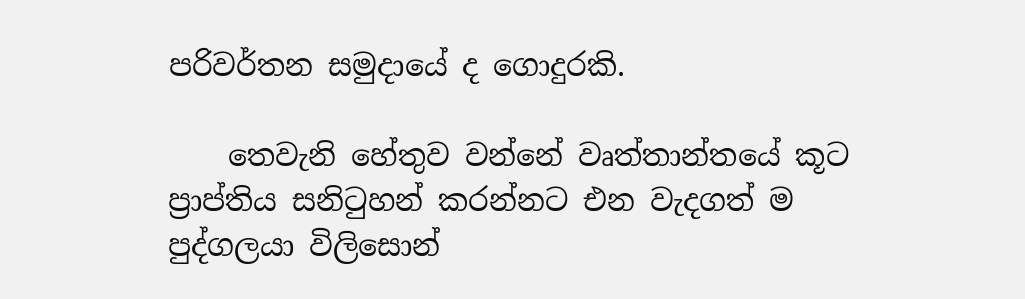පරිවර්තන සමුදායේ ද ගොදුරකි.

    තෙවැනි හේතුව වන්නේ වෘත්තාන්තයේ කූට ප්‍රාප්තිය සනිටුහන් කරන්නට එන වැදගත් ම පුද්ගලයා විලිසොන්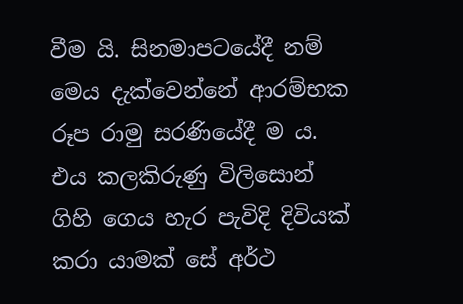වීම යි. සිනමාපටයේදී නම් මෙය දැක්වෙන්නේ ආරම්භක රූප රාමු සරණියේදී ම ය. එය කලකිරුණු විලිසොන් ගිහි ගෙය හැර පැවිදි දිවියක් කරා යාමක් සේ අර්ථ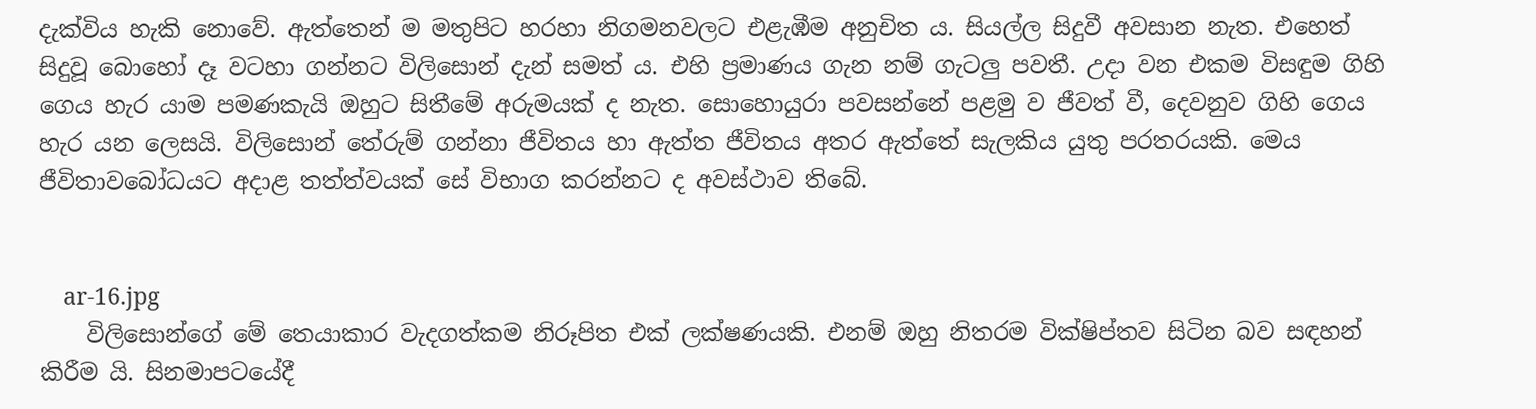දැක්විය හැකි නොවේ. ඇත්තෙන් ම මතුපිට හරහා නිගමනවලට එළැඹීම අනුචිත ය. සියල්ල සිදුවී අවසාන නැත. එහෙත් සිදුවූ බොහෝ දෑ වටහා ගන්නට විලිසොන් දැන් සමත් ය. එහි ප්‍රමාණය ගැන නම් ගැටලු පවතී. උදා වන එකම විසඳුම ගිහි ගෙය හැර යාම පමණකැයි ඔහුට සිතීමේ අරුමයක් ද නැත. සොහොයුරා පවසන්නේ පළමු ව ජීවත් වී, දෙවනුව ගිහි ගෙය හැර යන ලෙසයි. විලිසොන් තේරුම් ගන්නා ජීවිතය හා ඇත්ත ජීවිතය අතර ඇත්තේ සැලකිය යුතු පරතරයකි. මෙය ජීවිතාවබෝධයට අදාළ තත්ත්වයක් සේ විභාග කරන්නට ද අවස්ථාව තිබේ.


    ar-16.jpg
    විලිසොන්ගේ මේ තෙයාකාර වැදගත්කම නිරූපිත එක් ලක්ෂණයකි. එනම් ඔහු නිතරම වික්ෂිප්තව සිටින බව සඳහන් කිරීම යි. සිනමාපටයේදී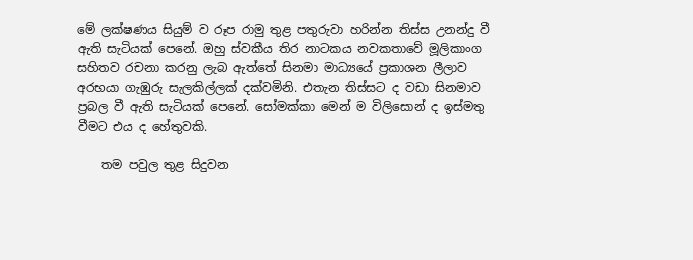මේ ලක්ෂණය සියුම් ව රූප රාමු තුළ පතුරුවා හරින්න තිස්ස උනන්දු වී ඇති සැටියක් පෙනේ. ඔහු ස්වකීය තිර නාටකය නවකතාවේ මූලිකාංග සහිතව රචනා කරනු ලැබ ඇත්තේ සිනමා මාධ්‍යයේ ප්‍රකාශන ලීලාව අරභයා ගැඹුරු සැලකිල්ලක් දක්වමිනි. එතැන තිස්සට ද වඩා සිනමාව ප්‍රබල වී ඇති සැටියක් පෙනේ. සෝමක්කා මෙන් ම විලිසොන් ද ඉස්මතු වීමට එය ද හේතුවකි.

    තම පවුල තුළ සිදුවන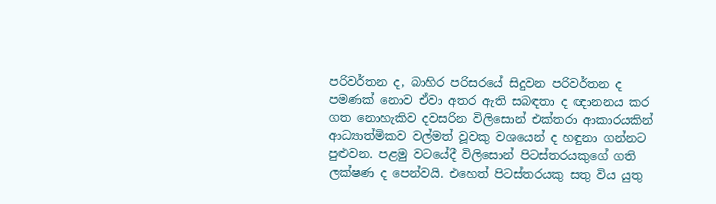පරිවර්තන ද, බාහිර පරිසරයේ සිදුවන පරිවර්තන ද පමණක් නොව ඒවා අතර ඇති සබඳතා ද ඥානනය කර ගත නොහැකිව දවසරින විලිසොන් එක්තරා ආකාරයකින් ආධ්‍යාත්මිකව වල්මත් වූවකු වශයෙන් ද හඳුනා ගන්නට පුළුවන. පළමු වටයේදී විලිසොන් පිටස්තරයකුගේ ගති ලක්ෂණ ද පෙන්වයි. එහෙත් පිටස්තරයකු සතු විය යුතු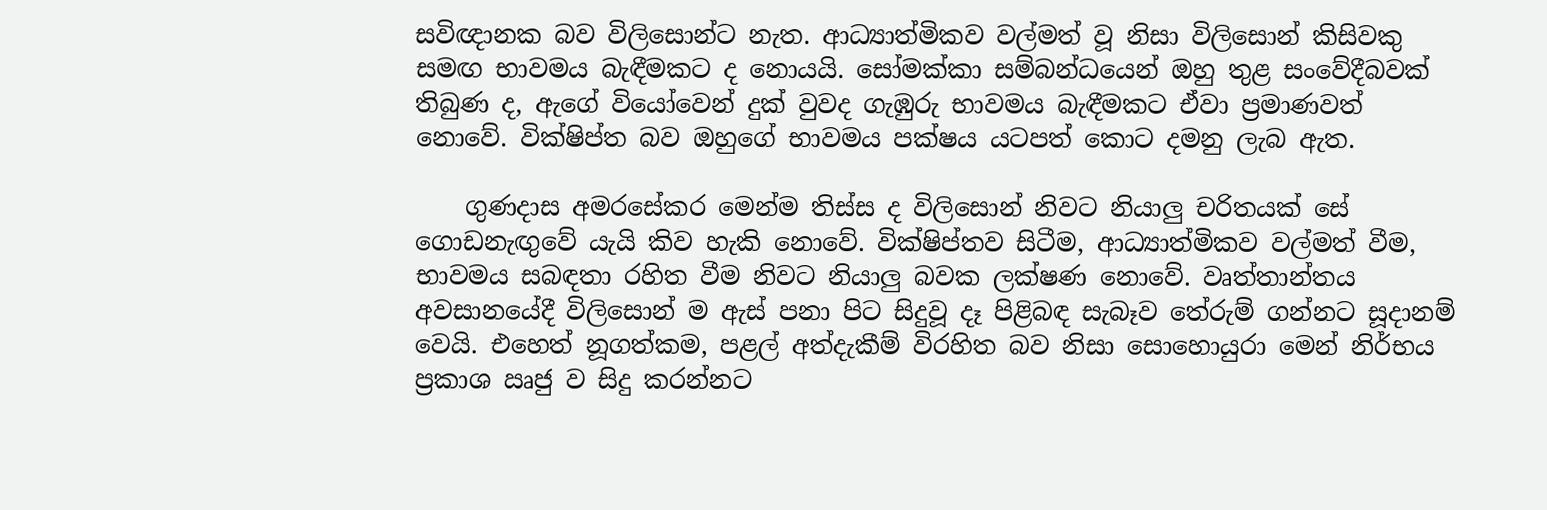සවිඥානක බව විලිසොන්ට නැත. ආධ්‍යාත්මිකව වල්මත් වූ නිසා විලිසොන් කිසිවකු සමඟ භාවමය බැඳීමකට ද නොයයි. සෝමක්කා සම්බන්ධයෙන් ඔහු තුළ සංවේදීබවක් තිබුණ ද, ඇගේ වියෝවෙන් දුක් වුවද ගැඹුරු භාවමය බැඳීමකට ඒවා ප්‍රමාණවත් නොවේ. වික්ෂිප්ත බව ඔහුගේ භාවමය පක්ෂය යටපත් කොට දමනු ලැබ ඇත.

    ගුණදාස අමරසේකර මෙන්ම තිස්ස ද විලිසොන් නිවට නියාලු චරිතයක් සේ ගොඩනැඟුවේ යැයි කිව හැකි නොවේ. වික්ෂිප්තව සිටීම, ආධ්‍යාත්මිකව වල්මත් වීම, භාවමය සබඳතා රහිත වීම නිවට නියාලු බවක ලක්ෂණ නොවේ. වෘත්තාන්තය අවසානයේදී විලිසොන් ම ඇස් පනා පිට සිදුවූ දෑ පිළිබඳ සැබෑව තේරුම් ගන්නට සූදානම් වෙයි. එහෙත් නූගත්කම, පළල් අත්දැකීම් විරහිත බව නිසා සොහොයුරා මෙන් නිර්භය ප්‍රකාශ ඍජු ව සිදු කරන්නට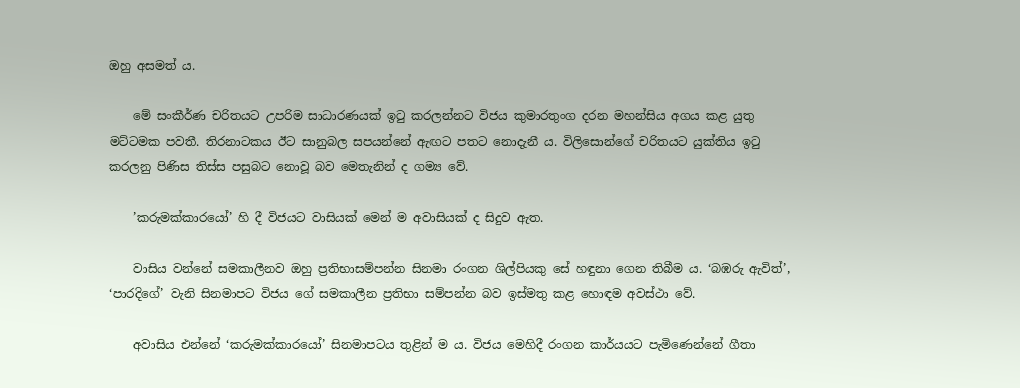ඔහු අසමත් ය.

    මේ සංකීර්ණ චරිතයට උපරිම සාධාරණයක් ඉටු කරලන්නට විජය කුමාරතුංග දරන මහන්සිය අගය කළ යුතු මට්ටමක පවතී. තිරනාටකය ඊට සානුබල සපයන්නේ ඇඟට පතට නොදැනී ය. විලිසොන්ගේ චරිතයට යුක්තිය ඉටු කරලනු පිණිස තිස්ස පසුබට නොවූ බව මෙතැනින් ද ගම්‍ය වේ.

    ’කරුමක්කාරයෝ’ හි දී විජයට වාසියක් මෙන් ම අවාසියක් ද සිදුව ඇත.

    වාසිය වන්නේ සමකාලීනව ඔහු ප්‍රතිභාසම්පන්න සිනමා රංගන ශිල්පියකු සේ හඳුනා ගෙන තිබීම ය. ‘බඹරු ඇවිත්’, ‘පාරදිගේ’ වැනි සිනමාපට විජය ගේ සමකාලීන ප්‍රතිභා සම්පන්න බව ඉස්මතු කළ හොඳම අවස්ථා වේ.

    අවාසිය එන්නේ ‘කරුමක්කාරයෝ’ සිනමාපටය තුළින් ම ය. විජය මෙහිදී රංගන කාර්යයට පැමිණෙන්නේ ගීතා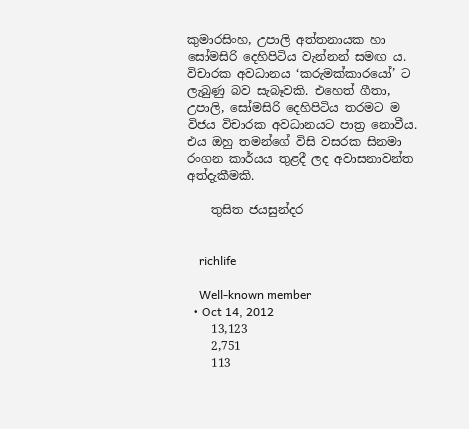කුමාරසිංහ, උපාලි අත්තනායක හා සෝමසිරි දෙහිපිටිය වැන්නන් සමඟ ය. විචාරක අවධානය ‘කරුමක්කාරයෝ’ ට ලැබුණු බව සැබෑවකි. එහෙත් ගීතා, උපාලි, සෝමසිරි දෙහිපිටිය තරමට ම විජය විචාරක අවධානයට පාත්‍ර නොවීය. එය ඔහු තමන්ගේ විසි වසරක සිනමා රංගන කාර්යය තුළදී ලද අවාසනාවන්ත අත්දැකීමකි.

    තුසිත ජයසුන්දර


    richlife

    Well-known member
  • Oct 14, 2012
    13,123
    2,751
    113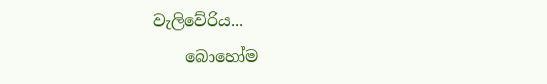වැලිවේරිය...
    බොහෝම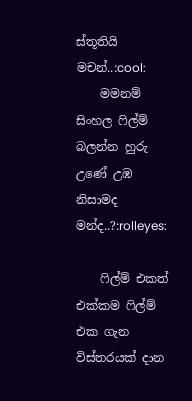ස්තූතියි මචන්..:cool:
    මමනම් සිංහල ෆිල්ම් බලන්න හුරු උණේ උඹ නිසාමද මන්ද..?:rolleyes:

    ෆිල්ම් එකත් එක්කම ෆිල්ම් එක ගැන විස්තරයක් දාන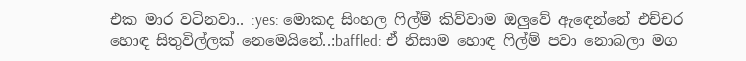එක මාර වටිනවා.. :yes: මොකද සිංහල ෆිල්ම් කිව්වාම ඔලුවේ ඇඳෙන්නේ එච්චර හොඳ සිතුවිල්ලක් නෙමෙයිනේ..:baffled: ඒ නිසාම හොඳ ෆිල්ම් පවා නොබලා මග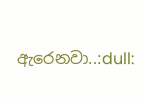ඇරෙනවා..:dull: